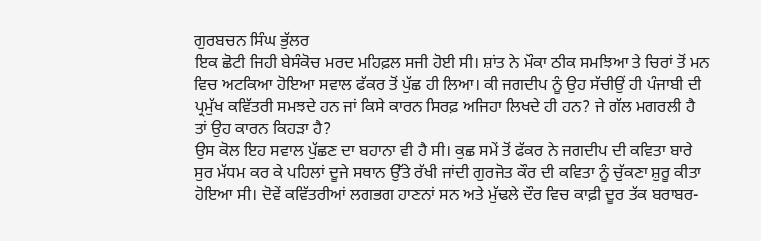ਗੁਰਬਚਨ ਸਿੰਘ ਭੁੱਲਰ
ਇਕ ਛੋਟੀ ਜਿਹੀ ਬੇਸੰਕੋਚ ਮਰਦ ਮਹਿਫ਼ਲ ਸਜੀ ਹੋਈ ਸੀ। ਸ਼ਾਂਤ ਨੇ ਮੌਕਾ ਠੀਕ ਸਮਝਿਆ ਤੇ ਚਿਰਾਂ ਤੋਂ ਮਨ ਵਿਚ ਅਟਕਿਆ ਹੋਇਆ ਸਵਾਲ ਫੱਕਰ ਤੋਂ ਪੁੱਛ ਹੀ ਲਿਆ। ਕੀ ਜਗਦੀਪ ਨੂੰ ਉਹ ਸੱਚੀਉਂ ਹੀ ਪੰਜਾਬੀ ਦੀ ਪ੍ਰਮੁੱਖ ਕਵਿੱਤਰੀ ਸਮਝਦੇ ਹਨ ਜਾਂ ਕਿਸੇ ਕਾਰਨ ਸਿਰਫ਼ ਅਜਿਹਾ ਲਿਖਦੇ ਹੀ ਹਨ? ਜੇ ਗੱਲ ਮਗਰਲੀ ਹੈ ਤਾਂ ਉਹ ਕਾਰਨ ਕਿਹੜਾ ਹੈ?
ਉਸ ਕੋਲ ਇਹ ਸਵਾਲ ਪੁੱਛਣ ਦਾ ਬਹਾਨਾ ਵੀ ਹੈ ਸੀ। ਕੁਛ ਸਮੇਂ ਤੋਂ ਫੱਕਰ ਨੇ ਜਗਦੀਪ ਦੀ ਕਵਿਤਾ ਬਾਰੇ ਸੁਰ ਮੱਧਮ ਕਰ ਕੇ ਪਹਿਲਾਂ ਦੂਜੇ ਸਥਾਨ ਉੱਤੇ ਰੱਖੀ ਜਾਂਦੀ ਗੁਰਜੋਤ ਕੌਰ ਦੀ ਕਵਿਤਾ ਨੂੰ ਚੁੱਕਣਾ ਸ਼ੁਰੂ ਕੀਤਾ ਹੋਇਆ ਸੀ। ਦੋਵੇਂ ਕਵਿੱਤਰੀਆਂ ਲਗਭਗ ਹਾਣਨਾਂ ਸਨ ਅਤੇ ਮੁੱਢਲੇ ਦੌਰ ਵਿਚ ਕਾਫ਼ੀ ਦੂਰ ਤੱਕ ਬਰਾਬਰ-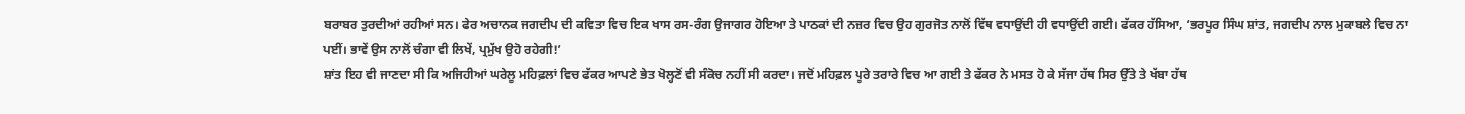ਬਰਾਬਰ ਤੁਰਦੀਆਂ ਰਹੀਆਂ ਸਨ। ਫੇਰ ਅਚਾਨਕ ਜਗਦੀਪ ਦੀ ਕਵਿਤਾ ਵਿਚ ਇਕ ਖਾਸ ਰਸ-ਰੰਗ ਉਜਾਗਰ ਹੋਇਆ ਤੇ ਪਾਠਕਾਂ ਦੀ ਨਜ਼ਰ ਵਿਚ ਉਹ ਗੁਰਜੋਤ ਨਾਲੋਂ ਵਿੱਥ ਵਧਾਉਂਦੀ ਹੀ ਵਧਾਉਂਦੀ ਗਈ। ਫੱਕਰ ਹੱਸਿਆ, ‘ਭਰਪੂਰ ਸਿੰਘ ਸ਼ਾਂਤ, ਜਗਦੀਪ ਨਾਲ ਮੁਕਾਬਲੇ ਵਿਚ ਨਾ ਪਈਂ। ਭਾਵੇਂ ਉਸ ਨਾਲੋਂ ਚੰਗਾ ਵੀ ਲਿਖੇਂ, ਪ੍ਰਮੁੱਖ ਉਹੋ ਰਹੇਗੀ!’
ਸ਼ਾਂਤ ਇਹ ਵੀ ਜਾਣਦਾ ਸੀ ਕਿ ਅਜਿਹੀਆਂ ਘਰੇਲੂ ਮਹਿਫ਼ਲਾਂ ਵਿਚ ਫੱਕਰ ਆਪਣੇ ਭੇਤ ਖੋਲ੍ਹਣੋਂ ਵੀ ਸੰਕੋਚ ਨਹੀਂ ਸੀ ਕਰਦਾ। ਜਦੋਂ ਮਹਿਫ਼ਲ ਪੂਰੇ ਤਰਾਰੇ ਵਿਚ ਆ ਗਈ ਤੇ ਫੱਕਰ ਨੇ ਮਸਤ ਹੋ ਕੇ ਸੱਜਾ ਹੱਥ ਸਿਰ ਉੱਤੇ ਤੇ ਖੱਬਾ ਹੱਥ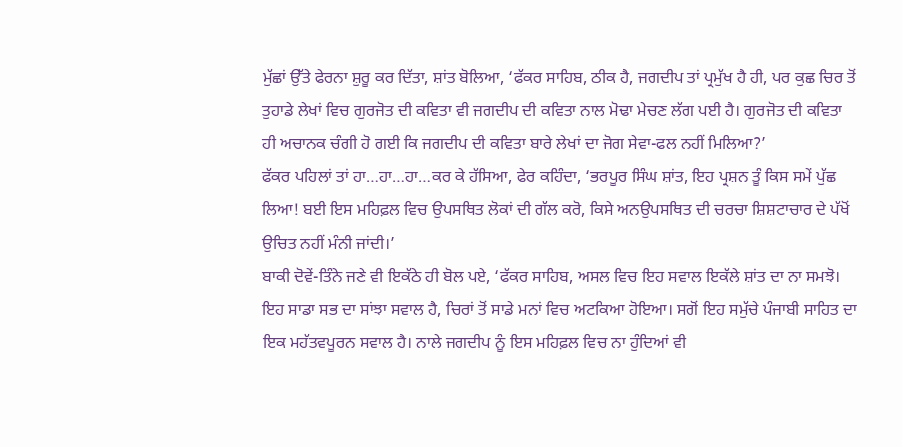ਮੁੱਛਾਂ ਉੱਤੇ ਫੇਰਨਾ ਸ਼ੁਰੂ ਕਰ ਦਿੱਤਾ, ਸ਼ਾਂਤ ਬੋਲਿਆ, ‘ਫੱਕਰ ਸਾਹਿਬ, ਠੀਕ ਹੈ, ਜਗਦੀਪ ਤਾਂ ਪ੍ਰਮੁੱਖ ਹੈ ਹੀ, ਪਰ ਕੁਛ ਚਿਰ ਤੋਂ ਤੁਹਾਡੇ ਲੇਖਾਂ ਵਿਚ ਗੁਰਜੋਤ ਦੀ ਕਵਿਤਾ ਵੀ ਜਗਦੀਪ ਦੀ ਕਵਿਤਾ ਨਾਲ ਮੋਢਾ ਮੇਚਣ ਲੱਗ ਪਈ ਹੈ। ਗੁਰਜੋਤ ਦੀ ਕਵਿਤਾ ਹੀ ਅਚਾਨਕ ਚੰਗੀ ਹੋ ਗਈ ਕਿ ਜਗਦੀਪ ਦੀ ਕਵਿਤਾ ਬਾਰੇ ਲੇਖਾਂ ਦਾ ਜੋਗ ਸੇਵਾ-ਫਲ ਨਹੀਂ ਮਿਲਿਆ?’
ਫੱਕਰ ਪਹਿਲਾਂ ਤਾਂ ਹਾ…ਹਾ…ਹਾ…ਕਰ ਕੇ ਹੱਸਿਆ, ਫੇਰ ਕਹਿੰਦਾ, ‘ਭਰਪੂਰ ਸਿੰਘ ਸ਼ਾਂਤ, ਇਹ ਪ੍ਰਸ਼ਨ ਤੂੰ ਕਿਸ ਸਮੇਂ ਪੁੱਛ ਲਿਆ! ਬਈ ਇਸ ਮਹਿਫ਼ਲ ਵਿਚ ਉਪਸਥਿਤ ਲੋਕਾਂ ਦੀ ਗੱਲ ਕਰੋ, ਕਿਸੇ ਅਨਉਪਸਥਿਤ ਦੀ ਚਰਚਾ ਸ਼ਿਸ਼ਟਾਚਾਰ ਦੇ ਪੱਖੋਂ ਉਚਿਤ ਨਹੀਂ ਮੰਨੀ ਜਾਂਦੀ।’
ਬਾਕੀ ਦੋਵੇਂ-ਤਿੰਨੇ ਜਣੇ ਵੀ ਇਕੱਠੇ ਹੀ ਬੋਲ ਪਏ, ‘ਫੱਕਰ ਸਾਹਿਬ, ਅਸਲ ਵਿਚ ਇਹ ਸਵਾਲ ਇਕੱਲੇ ਸ਼ਾਂਤ ਦਾ ਨਾ ਸਮਝੋ। ਇਹ ਸਾਡਾ ਸਭ ਦਾ ਸਾਂਝਾ ਸਵਾਲ ਹੈ, ਚਿਰਾਂ ਤੋਂ ਸਾਡੇ ਮਨਾਂ ਵਿਚ ਅਟਕਿਆ ਹੋਇਆ। ਸਗੋਂ ਇਹ ਸਮੁੱਚੇ ਪੰਜਾਬੀ ਸਾਹਿਤ ਦਾ ਇਕ ਮਹੱਤਵਪੂਰਨ ਸਵਾਲ ਹੈ। ਨਾਲੇ ਜਗਦੀਪ ਨੂੰ ਇਸ ਮਹਿਫ਼ਲ ਵਿਚ ਨਾ ਹੁੰਦਿਆਂ ਵੀ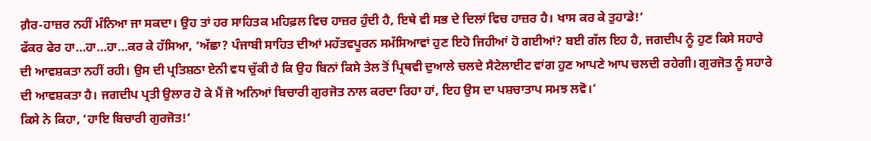ਗ਼ੈਰ-ਹਾਜ਼ਰ ਨਹੀਂ ਮੰਨਿਆ ਜਾ ਸਕਦਾ। ਉਹ ਤਾਂ ਹਰ ਸਾਹਿਤਕ ਮਹਿਫ਼ਲ ਵਿਚ ਹਾਜ਼ਰ ਹੁੰਦੀ ਹੈ, ਇਥੇ ਵੀ ਸਭ ਦੇ ਦਿਲਾਂ ਵਿਚ ਹਾਜ਼ਰ ਹੈ। ਖਾਸ ਕਰ ਕੇ ਤੁਹਾਡੇ!’
ਫੱਕਰ ਫੇਰ ਹਾ…ਹਾ…ਹਾ…ਕਰ ਕੇ ਹੱਸਿਆ, ‘ਅੱਛਾ? ਪੰਜਾਬੀ ਸਾਹਿਤ ਦੀਆਂ ਮਹੱਤਵਪੂਰਨ ਸਮੱਸਿਆਵਾਂ ਹੁਣ ਇਹੋ ਜਿਹੀਆਂ ਹੋ ਗਈਆਂ? ਬਈ ਗੱਲ ਇਹ ਹੈ, ਜਗਦੀਪ ਨੂੰ ਹੁਣ ਕਿਸੇ ਸਹਾਰੇ ਦੀ ਆਵਸ਼ਕਤਾ ਨਹੀਂ ਰਹੀ। ਉਸ ਦੀ ਪ੍ਰਤਿਸ਼ਠਾ ਏਨੀ ਵਧ ਚੁੱਕੀ ਹੈ ਕਿ ਉਹ ਬਿਨਾਂ ਕਿਸੇ ਤੇਲ ਤੋਂ ਪ੍ਰਿਥਵੀ ਦੁਆਲੇ ਚਲਦੇ ਸੈਟੇਲਾਈਟ ਵਾਂਗ ਹੁਣ ਆਪਣੇ ਆਪ ਚਲਦੀ ਰਹੇਗੀ। ਗੁਰਜੋਤ ਨੂੰ ਸਹਾਰੇ ਦੀ ਆਵਸ਼ਕਤਾ ਹੈ। ਜਗਦੀਪ ਪ੍ਰਤੀ ਉਲਾਰ ਹੋ ਕੇ ਮੈਂ ਜੋ ਅਨਿਆਂ ਬਿਚਾਰੀ ਗੁਰਜੋਤ ਨਾਲ ਕਰਦਾ ਰਿਹਾ ਹਾਂ, ਇਹ ਉਸ ਦਾ ਪਸ਼ਚਾਤਾਪ ਸਮਝ ਲਵੋ।’
ਕਿਸੇ ਨੇ ਕਿਹਾ, ‘ਹਾਇ ਬਿਚਾਰੀ ਗੁਰਜੋਤ!’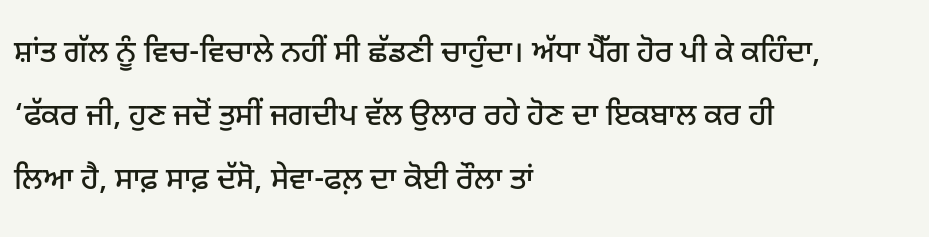ਸ਼ਾਂਤ ਗੱਲ ਨੂੰ ਵਿਚ-ਵਿਚਾਲੇ ਨਹੀਂ ਸੀ ਛੱਡਣੀ ਚਾਹੁੰਦਾ। ਅੱਧਾ ਪੈੱਗ ਹੋਰ ਪੀ ਕੇ ਕਹਿੰਦਾ, ‘ਫੱਕਰ ਜੀ, ਹੁਣ ਜਦੋਂ ਤੁਸੀਂ ਜਗਦੀਪ ਵੱਲ ਉਲਾਰ ਰਹੇ ਹੋਣ ਦਾ ਇਕਬਾਲ ਕਰ ਹੀ ਲਿਆ ਹੈ, ਸਾਫ਼ ਸਾਫ਼ ਦੱਸੋ, ਸੇਵਾ-ਫਲ਼ ਦਾ ਕੋਈ ਰੌਲਾ ਤਾਂ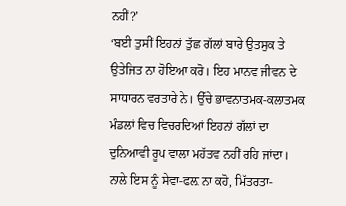ਨਹੀਂ?’
‘ਬਈ ਤੁਸੀਂ ਇਹਨਾਂ ਤੁੱਛ ਗੱਲਾਂ ਬਾਰੇ ਉਤਸੁਕ ਤੇ ਉਤੇਜਿਤ ਨਾ ਹੋਇਆ ਕਰੋ। ਇਹ ਮਾਨਵ ਜੀਵਨ ਦੇ ਸਾਧਾਰਨ ਵਰਤਾਰੇ ਨੇ। ਉੱਚੇ ਭਾਵਨਾਤਮਕ-ਕਲਾਤਮਕ ਮੰਡਲਾਂ ਵਿਚ ਵਿਚਰਦਿਆਂ ਇਹਨਾਂ ਗੱਲਾਂ ਦਾ ਦੁਨਿਆਵੀ ਰੂਪ ਵਾਲਾ ਮਹੱਤਵ ਨਹੀਂ ਰਹਿ ਜਾਂਦਾ। ਨਾਲੇ ਇਸ ਨੂੰ ਸੇਵਾ-ਫਲ਼ ਨਾ ਕਹੋ, ਮਿੱਤਰਤਾ-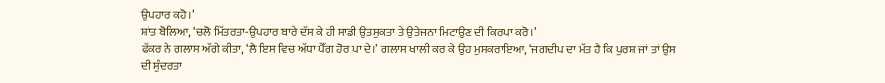ਉਪਹਾਰ ਕਹੋ।’
ਸ਼ਾਂਤ ਬੋਲਿਆ, ‘ਚਲੋ ਮਿੱਤਰਤਾ-ਉਪਹਾਰ ਬਾਰੇ ਦੱਸ ਕੇ ਹੀ ਸਾਡੀ ਉਤਸੁਕਤਾ ਤੇ ਉਤੇਜਨਾ ਮਿਟਾਉਣ ਦੀ ਕਿਰਪਾ ਕਰੋ।’
ਫੱਕਰ ਨੇ ਗਲਾਸ ਅੱਗੇ ਕੀਤਾ, ‘ਲੈ ਇਸ ਵਿਚ ਅੱਧਾ ਪੈੱਗ ਹੋਰ ਪਾ ਦੇ।’ ਗਲਾਸ ਖਾਲੀ ਕਰ ਕੇ ਉਹ ਮੁਸਕਰਾਇਆ, ‘ਜਗਦੀਪ ਦਾ ਮੱਤ ਹੈ ਕਿ ਪੁਰਸ਼ ਜਾਂ ਤਾਂ ਉਸ ਦੀ ਸੁੰਦਰਤਾ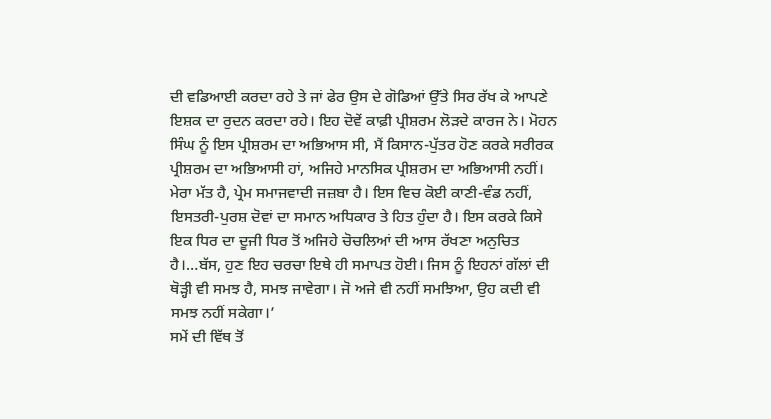ਦੀ ਵਡਿਆਈ ਕਰਦਾ ਰਹੇ ਤੇ ਜਾਂ ਫੇਰ ਉਸ ਦੇ ਗੋਡਿਆਂ ਉੱਤੇ ਸਿਰ ਰੱਖ ਕੇ ਆਪਣੇ ਇਸ਼ਕ ਦਾ ਰੁਦਨ ਕਰਦਾ ਰਹੇ। ਇਹ ਦੋਵੇਂ ਕਾਫ਼ੀ ਪ੍ਰੀਸ਼ਰਮ ਲੋੜਦੇ ਕਾਰਜ ਨੇ। ਮੋਹਨ ਸਿੰਘ ਨੂੰ ਇਸ ਪ੍ਰੀਸ਼ਰਮ ਦਾ ਅਭਿਆਸ ਸੀ, ਮੈਂ ਕਿਸਾਨ-ਪੁੱਤਰ ਹੋਣ ਕਰਕੇ ਸਰੀਰਕ ਪ੍ਰੀਸ਼ਰਮ ਦਾ ਅਭਿਆਸੀ ਹਾਂ, ਅਜਿਹੇ ਮਾਨਸਿਕ ਪ੍ਰੀਸ਼ਰਮ ਦਾ ਅਭਿਆਸੀ ਨਹੀਂ। ਮੇਰਾ ਮੱਤ ਹੈ, ਪ੍ਰੇਮ ਸਮਾਜਵਾਦੀ ਜਜ਼ਬਾ ਹੈ। ਇਸ ਵਿਚ ਕੋਈ ਕਾਣੀ-ਵੰਡ ਨਹੀਂ, ਇਸਤਰੀ-ਪੁਰਸ਼ ਦੋਵਾਂ ਦਾ ਸਮਾਨ ਅਧਿਕਾਰ ਤੇ ਹਿਤ ਹੁੰਦਾ ਹੈ। ਇਸ ਕਰਕੇ ਕਿਸੇ ਇਕ ਧਿਰ ਦਾ ਦੂਜੀ ਧਿਰ ਤੋਂ ਅਜਿਹੇ ਚੋਚਲਿਆਂ ਦੀ ਆਸ ਰੱਖਣਾ ਅਨੁਚਿਤ ਹੈ।…ਬੱਸ, ਹੁਣ ਇਹ ਚਰਚਾ ਇਥੇ ਹੀ ਸਮਾਪਤ ਹੋਈ। ਜਿਸ ਨੂੰ ਇਹਨਾਂ ਗੱਲਾਂ ਦੀ ਥੋੜ੍ਹੀ ਵੀ ਸਮਝ ਹੈ, ਸਮਝ ਜਾਵੇਗਾ। ਜੋ ਅਜੇ ਵੀ ਨਹੀਂ ਸਮਝਿਆ, ਉਹ ਕਦੀ ਵੀ ਸਮਝ ਨਹੀਂ ਸਕੇਗਾ।’
ਸਮੇਂ ਦੀ ਵਿੱਥ ਤੋਂ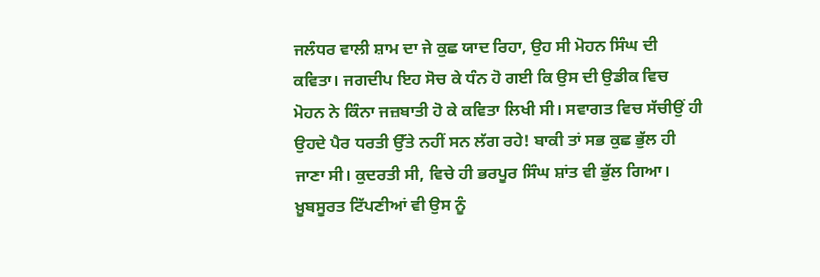ਜਲੰਧਰ ਵਾਲੀ ਸ਼ਾਮ ਦਾ ਜੇ ਕੁਛ ਯਾਦ ਰਿਹਾ, ਉਹ ਸੀ ਮੋਹਨ ਸਿੰਘ ਦੀ ਕਵਿਤਾ। ਜਗਦੀਪ ਇਹ ਸੋਚ ਕੇ ਧੰਨ ਹੋ ਗਈ ਕਿ ਉਸ ਦੀ ਉਡੀਕ ਵਿਚ ਮੋਹਨ ਨੇ ਕਿੰਨਾ ਜਜ਼ਬਾਤੀ ਹੋ ਕੇ ਕਵਿਤਾ ਲਿਖੀ ਸੀ। ਸਵਾਗਤ ਵਿਚ ਸੱਚੀਉਂ ਹੀ ਉਹਦੇ ਪੈਰ ਧਰਤੀ ਉੱਤੇ ਨਹੀਂ ਸਨ ਲੱਗ ਰਹੇ! ਬਾਕੀ ਤਾਂ ਸਭ ਕੁਛ ਭੁੱਲ ਹੀ ਜਾਣਾ ਸੀ। ਕੁਦਰਤੀ ਸੀ, ਵਿਚੇ ਹੀ ਭਰਪੂਰ ਸਿੰਘ ਸ਼ਾਂਤ ਵੀ ਭੁੱਲ ਗਿਆ। ਖ਼ੂਬਸੂਰਤ ਟਿੱਪਣੀਆਂ ਵੀ ਉਸ ਨੂੰ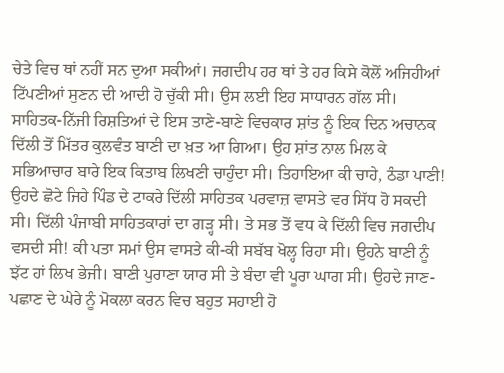ਚੇਤੇ ਵਿਚ ਥਾਂ ਨਹੀਂ ਸਨ ਦੁਆ ਸਕੀਆਂ। ਜਗਦੀਪ ਹਰ ਥਾਂ ਤੇ ਹਰ ਕਿਸੇ ਕੋਲੋਂ ਅਜਿਹੀਆਂ ਟਿੱਪਣੀਆਂ ਸੁਣਨ ਦੀ ਆਦੀ ਹੋ ਚੁੱਕੀ ਸੀ। ਉਸ ਲਈ ਇਹ ਸਾਧਾਰਨ ਗੱਲ ਸੀ।
ਸਾਹਿਤਕ-ਨਿੱਜੀ ਰਿਸ਼ਤਿਆਂ ਦੇ ਇਸ ਤਾਣੇ-ਬਾਣੇ ਵਿਚਕਾਰ ਸ਼ਾਂਤ ਨੂੰ ਇਕ ਦਿਨ ਅਚਾਨਕ ਦਿੱਲੀ ਤੋਂ ਮਿੱਤਰ ਕੁਲਵੰਤ ਬਾਣੀ ਦਾ ਖ਼ਤ ਆ ਗਿਆ। ਉਹ ਸ਼ਾਂਤ ਨਾਲ ਮਿਲ ਕੇ ਸਭਿਆਚਾਰ ਬਾਰੇ ਇਕ ਕਿਤਾਬ ਲਿਖਣੀ ਚਾਹੁੰਦਾ ਸੀ। ਤਿਹਾਇਆ ਕੀ ਚਾਹੇ, ਠੰਡਾ ਪਾਣੀ! ਉਹਦੇ ਛੋਟੇ ਜਿਹੇ ਪਿੰਡ ਦੇ ਟਾਕਰੇ ਦਿੱਲੀ ਸਾਹਿਤਕ ਪਰਵਾਜ਼ ਵਾਸਤੇ ਵਰ ਸਿੱਧ ਹੋ ਸਕਦੀ ਸੀ। ਦਿੱਲੀ ਪੰਜਾਬੀ ਸਾਹਿਤਕਾਰਾਂ ਦਾ ਗੜ੍ਹ ਸੀ। ਤੇ ਸਭ ਤੋਂ ਵਧ ਕੇ ਦਿੱਲੀ ਵਿਚ ਜਗਦੀਪ ਵਸਦੀ ਸੀ! ਕੀ ਪਤਾ ਸਮਾਂ ਉਸ ਵਾਸਤੇ ਕੀ-ਕੀ ਸਬੱਬ ਖੋਲ੍ਹ ਰਿਹਾ ਸੀ। ਉਹਨੇ ਬਾਣੀ ਨੂੰ ਝੱਟ ਹਾਂ ਲਿਖ ਭੇਜੀ। ਬਾਣੀ ਪੁਰਾਣਾ ਯਾਰ ਸੀ ਤੇ ਬੰਦਾ ਵੀ ਪੂਰਾ ਘਾਗ ਸੀ। ਉਹਦੇ ਜਾਣ-ਪਛਾਣ ਦੇ ਘੇਰੇ ਨੂੰ ਮੋਕਲਾ ਕਰਨ ਵਿਚ ਬਹੁਤ ਸਹਾਈ ਹੋ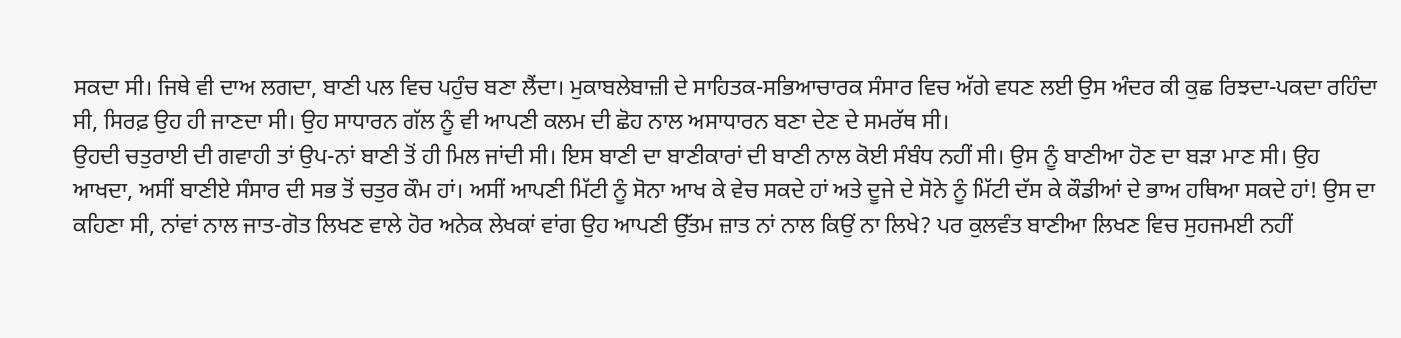ਸਕਦਾ ਸੀ। ਜਿਥੇ ਵੀ ਦਾਅ ਲਗਦਾ, ਬਾਣੀ ਪਲ ਵਿਚ ਪਹੁੰਚ ਬਣਾ ਲੈਂਦਾ। ਮੁਕਾਬਲੇਬਾਜ਼ੀ ਦੇ ਸਾਹਿਤਕ-ਸਭਿਆਚਾਰਕ ਸੰਸਾਰ ਵਿਚ ਅੱਗੇ ਵਧਣ ਲਈ ਉਸ ਅੰਦਰ ਕੀ ਕੁਛ ਰਿਝਦਾ-ਪਕਦਾ ਰਹਿੰਦਾ ਸੀ, ਸਿਰਫ਼ ਉਹ ਹੀ ਜਾਣਦਾ ਸੀ। ਉਹ ਸਾਧਾਰਨ ਗੱਲ ਨੂੰ ਵੀ ਆਪਣੀ ਕਲਮ ਦੀ ਛੋਹ ਨਾਲ ਅਸਾਧਾਰਨ ਬਣਾ ਦੇਣ ਦੇ ਸਮਰੱਥ ਸੀ।
ਉਹਦੀ ਚਤੁਰਾਈ ਦੀ ਗਵਾਹੀ ਤਾਂ ਉਪ-ਨਾਂ ਬਾਣੀ ਤੋਂ ਹੀ ਮਿਲ ਜਾਂਦੀ ਸੀ। ਇਸ ਬਾਣੀ ਦਾ ਬਾਣੀਕਾਰਾਂ ਦੀ ਬਾਣੀ ਨਾਲ ਕੋਈ ਸੰਬੰਧ ਨਹੀਂ ਸੀ। ਉਸ ਨੂੰ ਬਾਣੀਆ ਹੋਣ ਦਾ ਬੜਾ ਮਾਣ ਸੀ। ਉਹ ਆਖਦਾ, ਅਸੀਂ ਬਾਣੀਏ ਸੰਸਾਰ ਦੀ ਸਭ ਤੋਂ ਚਤੁਰ ਕੌਮ ਹਾਂ। ਅਸੀਂ ਆਪਣੀ ਮਿੱਟੀ ਨੂੰ ਸੋਨਾ ਆਖ ਕੇ ਵੇਚ ਸਕਦੇ ਹਾਂ ਅਤੇ ਦੂਜੇ ਦੇ ਸੋਨੇ ਨੂੰ ਮਿੱਟੀ ਦੱਸ ਕੇ ਕੌਡੀਆਂ ਦੇ ਭਾਅ ਹਥਿਆ ਸਕਦੇ ਹਾਂ! ਉਸ ਦਾ ਕਹਿਣਾ ਸੀ, ਨਾਂਵਾਂ ਨਾਲ ਜਾਤ-ਗੋਤ ਲਿਖਣ ਵਾਲੇ ਹੋਰ ਅਨੇਕ ਲੇਖਕਾਂ ਵਾਂਗ ਉਹ ਆਪਣੀ ਉੱਤਮ ਜ਼ਾਤ ਨਾਂ ਨਾਲ ਕਿਉਂ ਨਾ ਲਿਖੇ? ਪਰ ਕੁਲਵੰਤ ਬਾਣੀਆ ਲਿਖਣ ਵਿਚ ਸੁਹਜਮਈ ਨਹੀਂ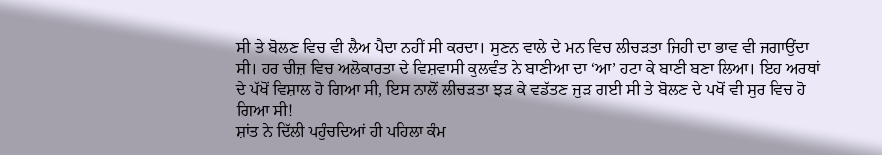ਸੀ ਤੇ ਬੋਲਣ ਵਿਚ ਵੀ ਲੈਅ ਪੈਦਾ ਨਹੀਂ ਸੀ ਕਰਦਾ। ਸੁਣਨ ਵਾਲੇ ਦੇ ਮਨ ਵਿਚ ਲੀਚੜਤਾ ਜਿਹੀ ਦਾ ਭਾਵ ਵੀ ਜਗਾਉਂਦਾ ਸੀ। ਹਰ ਚੀਜ਼ ਵਿਚ ਅਲੋਕਾਰਤਾ ਦੇ ਵਿਸ਼ਵਾਸੀ ਕੁਲਵੰਤ ਨੇ ਬਾਣੀਆ ਦਾ ‘ਆ’ ਹਟਾ ਕੇ ਬਾਣੀ ਬਣਾ ਲਿਆ। ਇਹ ਅਰਥਾਂ ਦੇ ਪੱਖੋਂ ਵਿਸ਼ਾਲ ਹੋ ਗਿਆ ਸੀ, ਇਸ ਨਾਲੋਂ ਲੀਚੜਤਾ ਝੜ ਕੇ ਵਡੱਤਣ ਜੁੜ ਗਈ ਸੀ ਤੇ ਬੋਲਣ ਦੇ ਪਖੋਂ ਵੀ ਸੁਰ ਵਿਚ ਹੋ ਗਿਆ ਸੀ!
ਸ਼ਾਂਤ ਨੇ ਦਿੱਲੀ ਪਹੁੰਚਦਿਆਂ ਹੀ ਪਹਿਲਾ ਕੰਮ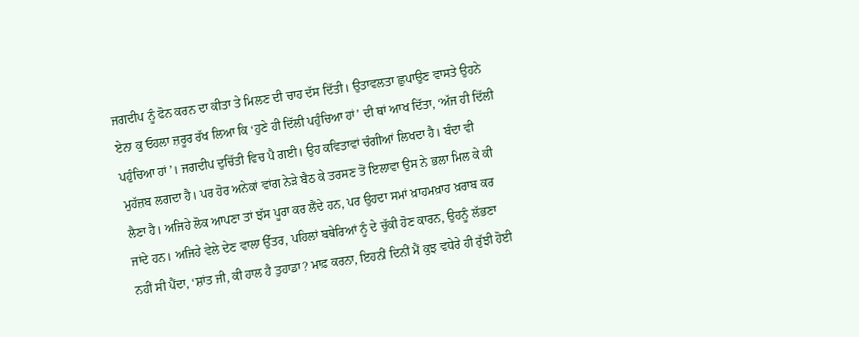ਜਗਦੀਪ ਨੂੰ ਫੋਨ ਕਰਨ ਦਾ ਕੀਤਾ ਤੇ ਮਿਲਣ ਦੀ ਚਾਹ ਦੱਸ ਦਿੱਤੀ। ਉਤਾਵਲਤਾ ਛੁਪਾਉਣ ਵਾਸਤੇ ਉਹਨੇ ਏਨਾ ਕੁ ਓਹਲਾ ਜ਼ਰੂਰ ਰੱਖ ਲਿਆ ਕਿ ‘ਹੁਣੇ ਹੀ ਦਿੱਲੀ ਪਹੁੰਚਿਆ ਹਾਂ’ ਦੀ ਥਾਂ ਆਖ ਦਿੱਤਾ, ‘ਅੱਜ ਹੀ ਦਿੱਲੀ ਪਹੁੰਚਿਆ ਹਾਂ’। ਜਗਦੀਪ ਦੁਚਿੱਤੀ ਵਿਚ ਪੈ ਗਈ। ਉਹ ਕਵਿਤਾਵਾਂ ਚੰਗੀਆਂ ਲਿਖਦਾ ਹੈ। ਬੰਦਾ ਵੀ ਮੁਹੱਜ਼ਬ ਲਗਦਾ ਹੈ। ਪਰ ਹੋਰ ਅਨੇਕਾਂ ਵਾਂਗ ਨੇੜੇ ਬੈਠ ਕੇ ਤਰਸਣ ਤੋਂ ਇਲਾਵਾ ਉਸ ਨੇ ਭਲਾ ਮਿਲ ਕੇ ਕੀ ਲੈਣਾ ਹੈ। ਅਜਿਹੇ ਲੋਕ ਆਪਣਾ ਤਾਂ ਝੱਸ ਪੂਰਾ ਕਰ ਲੈਂਦੇ ਹਨ, ਪਰ ਉਹਦਾ ਸਮਾਂ ਖ਼ਾਹਮਖ਼ਾਹ ਖ਼ਰਾਬ ਕਰ ਜਾਂਦੇ ਹਨ। ਅਜਿਹੇ ਵੇਲੇ ਦੇਣ ਵਾਲਾ ਉੱਤਰ, ਪਹਿਲਾਂ ਬਥੇਰਿਆਂ ਨੂੰ ਦੇ ਚੁੱਕੀ ਹੋਣ ਕਾਰਨ, ਉਹਨੂੰ ਲੱਭਣਾ ਨਹੀਂ ਸੀ ਪੈਂਦਾ, ‘ਸ਼ਾਂਤ ਜੀ, ਕੀ ਹਾਲ ਹੈ ਤੁਹਾਡਾ? ਮਾਫ਼ ਕਰਨਾ, ਇਹਨੀਂ ਦਿਨੀਂ ਮੈਂ ਕੁਝ ਵਧੇਰੇ ਹੀ ਰੁੱਝੀ ਹੋਈ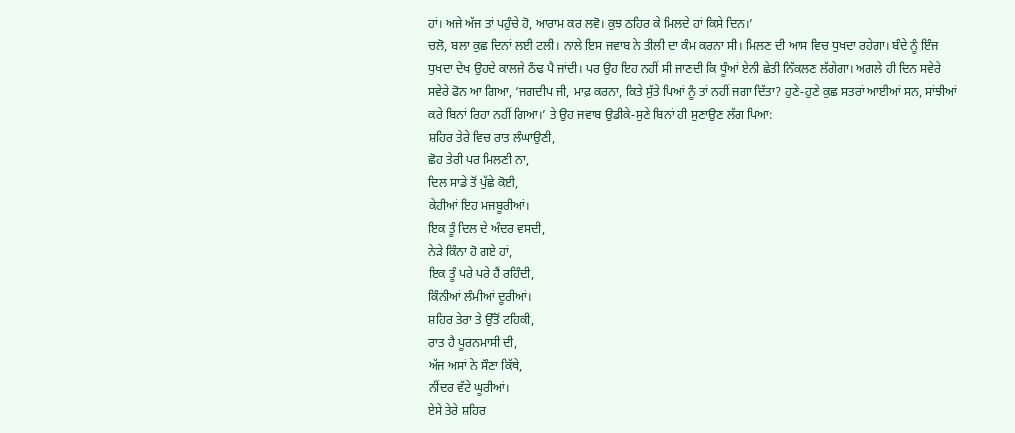ਹਾਂ। ਅਜੇ ਅੱਜ ਤਾਂ ਪਹੁੰਚੇ ਹੋ, ਆਰਾਮ ਕਰ ਲਵੋ। ਕੁਝ ਠਹਿਰ ਕੇ ਮਿਲਦੇ ਹਾਂ ਕਿਸੇ ਦਿਨ।’
ਚਲੋ, ਬਲਾ ਕੁਛ ਦਿਨਾਂ ਲਈ ਟਲੀ। ਨਾਲੇ ਇਸ ਜਵਾਬ ਨੇ ਤੀਲੀ ਦਾ ਕੰਮ ਕਰਨਾ ਸੀ। ਮਿਲਣ ਦੀ ਆਸ ਵਿਚ ਧੁਖਦਾ ਰਹੇਗਾ। ਬੰਦੇ ਨੂੰ ਇੰਜ ਧੁਖਦਾ ਦੇਖ ਉਹਦੇ ਕਾਲਜੇ ਠੰਢ ਪੈ ਜਾਂਦੀ। ਪਰ ਉਹ ਇਹ ਨਹੀਂ ਸੀ ਜਾਣਦੀ ਕਿ ਧੂੰਆਂ ਏਨੀ ਛੇਤੀ ਨਿੱਕਲਣ ਲੱਗੇਗਾ। ਅਗਲੇ ਹੀ ਦਿਨ ਸਵੇਰੇ ਸਵੇਰੇ ਫੋਨ ਆ ਗਿਆ, ‘ਜਗਦੀਪ ਜੀ, ਮਾਫ਼ ਕਰਨਾ, ਕਿਤੇ ਸੁੱਤੇ ਪਿਆਂ ਨੂੰ ਤਾਂ ਨਹੀਂ ਜਗਾ ਦਿੱਤਾ? ਹੁਣੇ-ਹੁਣੇ ਕੁਛ ਸਤਰਾਂ ਆਈਆਂ ਸਨ, ਸਾਂਝੀਆਂ ਕਰੇ ਬਿਨਾਂ ਰਿਹਾ ਨਹੀਂ ਗਿਆ।’ ਤੇ ਉਹ ਜਵਾਬ ਉਡੀਕੇ-ਸੁਣੇ ਬਿਨਾਂ ਹੀ ਸੁਣਾਉਣ ਲੱਗ ਪਿਆ:
ਸ਼ਹਿਰ ਤੇਰੇ ਵਿਚ ਰਾਤ ਲੰਘਾਉਣੀ,
ਛੋਹ ਤੇਰੀ ਪਰ ਮਿਲਣੀ ਨਾ,
ਦਿਲ ਸਾਡੇ ਤੋਂ ਪੁੱਛੇ ਕੋਈ,
ਕੇਹੀਆਂ ਇਹ ਮਜਬੂਰੀਆਂ।
ਇਕ ਤੂੰ ਦਿਲ ਦੇ ਅੰਦਰ ਵਸਦੀ,
ਨੇੜੇ ਕਿੰਨਾ ਹੋ ਗਏ ਹਾਂ,
ਇਕ ਤੂੰ ਪਰੇ ਪਰੇ ਹੈਂ ਰਹਿੰਦੀ,
ਕਿੰਨੀਆਂ ਲੰਮੀਆਂ ਦੂਰੀਆਂ।
ਸ਼ਹਿਰ ਤੇਰਾ ਤੇ ਉੱਤੋਂ ਟਹਿਕੀ,
ਰਾਤ ਹੈ ਪੂਰਨਮਾਸੀ ਦੀ,
ਅੱਜ ਅਸਾਂ ਨੇ ਸੌਣਾ ਕਿੱਥੇ,
ਨੀਂਦਰ ਵੱਟੇ ਘੂਰੀਆਂ।
ਏਸੇ ਤੇਰੇ ਸ਼ਹਿਰ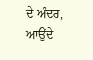ਦੇ ਅੰਦਰ,
ਆਉਂਦੇ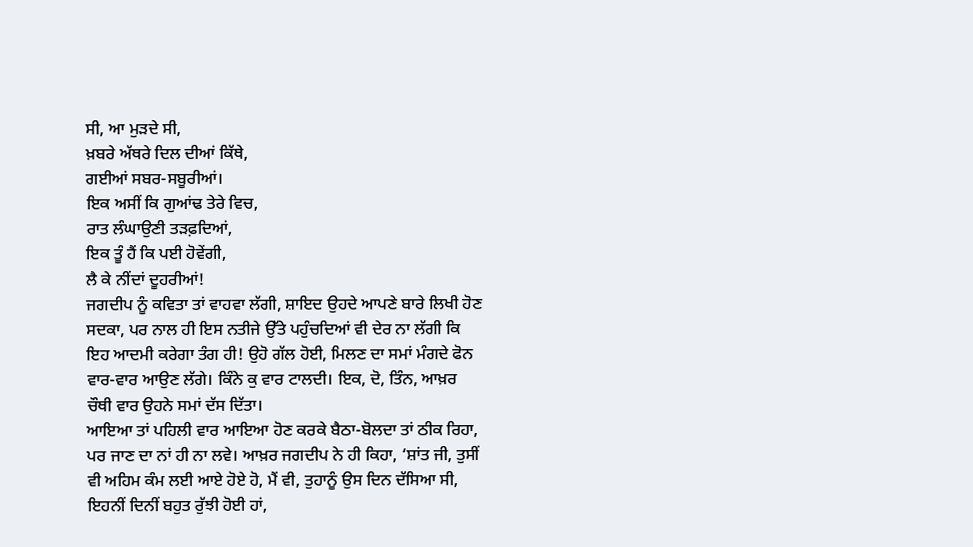ਸੀ, ਆ ਮੁੜਦੇ ਸੀ,
ਖ਼ਬਰੇ ਅੱਥਰੇ ਦਿਲ ਦੀਆਂ ਕਿੱਥੇ,
ਗਈਆਂ ਸਬਰ-ਸਬੂਰੀਆਂ।
ਇਕ ਅਸੀਂ ਕਿ ਗੁਆਂਢ ਤੇਰੇ ਵਿਚ,
ਰਾਤ ਲੰਘਾਉਣੀ ਤੜਫ਼ਦਿਆਂ,
ਇਕ ਤੂੰ ਹੈਂ ਕਿ ਪਈ ਹੋਵੇਂਗੀ,
ਲੈ ਕੇ ਨੀਂਦਾਂ ਦੂਹਰੀਆਂ!
ਜਗਦੀਪ ਨੂੰ ਕਵਿਤਾ ਤਾਂ ਵਾਹਵਾ ਲੱਗੀ, ਸ਼ਾਇਦ ਉਹਦੇ ਆਪਣੇ ਬਾਰੇ ਲਿਖੀ ਹੋਣ ਸਦਕਾ, ਪਰ ਨਾਲ ਹੀ ਇਸ ਨਤੀਜੇ ਉੱਤੇ ਪਹੁੰਚਦਿਆਂ ਵੀ ਦੇਰ ਨਾ ਲੱਗੀ ਕਿ ਇਹ ਆਦਮੀ ਕਰੇਗਾ ਤੰਗ ਹੀ! ਉਹੋ ਗੱਲ ਹੋਈ, ਮਿਲਣ ਦਾ ਸਮਾਂ ਮੰਗਦੇ ਫੋਨ ਵਾਰ-ਵਾਰ ਆਉਣ ਲੱਗੇ। ਕਿੰਨੇ ਕੁ ਵਾਰ ਟਾਲਦੀ। ਇਕ, ਦੋ, ਤਿੰਨ, ਆਖ਼ਰ ਚੌਥੀ ਵਾਰ ਉਹਨੇ ਸਮਾਂ ਦੱਸ ਦਿੱਤਾ।
ਆਇਆ ਤਾਂ ਪਹਿਲੀ ਵਾਰ ਆਇਆ ਹੋਣ ਕਰਕੇ ਬੈਠਾ-ਬੋਲਦਾ ਤਾਂ ਠੀਕ ਰਿਹਾ, ਪਰ ਜਾਣ ਦਾ ਨਾਂ ਹੀ ਨਾ ਲਵੇ। ਆਖ਼ਰ ਜਗਦੀਪ ਨੇ ਹੀ ਕਿਹਾ, ‘ਸ਼ਾਂਤ ਜੀ, ਤੁਸੀਂ ਵੀ ਅਹਿਮ ਕੰਮ ਲਈ ਆਏ ਹੋਏ ਹੋ, ਮੈਂ ਵੀ, ਤੁਹਾਨੂੰ ਉਸ ਦਿਨ ਦੱਸਿਆ ਸੀ, ਇਹਨੀਂ ਦਿਨੀਂ ਬਹੁਤ ਰੁੱਝੀ ਹੋਈ ਹਾਂ,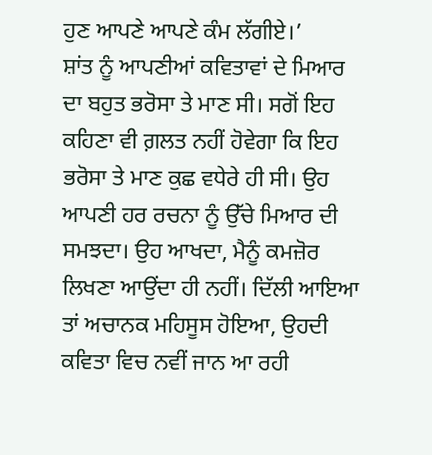ਹੁਣ ਆਪਣੇ ਆਪਣੇ ਕੰਮ ਲੱਗੀਏ।’
ਸ਼ਾਂਤ ਨੂੰ ਆਪਣੀਆਂ ਕਵਿਤਾਵਾਂ ਦੇ ਮਿਆਰ ਦਾ ਬਹੁਤ ਭਰੋਸਾ ਤੇ ਮਾਣ ਸੀ। ਸਗੋਂ ਇਹ ਕਹਿਣਾ ਵੀ ਗ਼ਲਤ ਨਹੀਂ ਹੋਵੇਗਾ ਕਿ ਇਹ ਭਰੋਸਾ ਤੇ ਮਾਣ ਕੁਛ ਵਧੇਰੇ ਹੀ ਸੀ। ਉਹ ਆਪਣੀ ਹਰ ਰਚਨਾ ਨੂੰ ਉੱਚੇ ਮਿਆਰ ਦੀ ਸਮਝਦਾ। ਉਹ ਆਖਦਾ, ਮੈਨੂੰ ਕਮਜ਼ੋਰ ਲਿਖਣਾ ਆਉਂਦਾ ਹੀ ਨਹੀਂ। ਦਿੱਲੀ ਆਇਆ ਤਾਂ ਅਚਾਨਕ ਮਹਿਸੂਸ ਹੋਇਆ, ਉਹਦੀ ਕਵਿਤਾ ਵਿਚ ਨਵੀਂ ਜਾਨ ਆ ਰਹੀ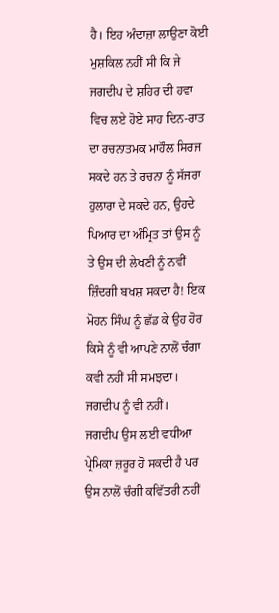ਹੈ। ਇਹ ਅੰਦਾਜ਼ਾ ਲਾਉਣਾ ਕੋਈ ਮੁਸ਼ਕਿਲ ਨਹੀਂ ਸੀ ਕਿ ਜੇ ਜਗਦੀਪ ਦੇ ਸ਼ਹਿਰ ਦੀ ਹਵਾ ਵਿਚ ਲਏ ਹੋਏ ਸਾਹ ਦਿਨ-ਰਾਤ ਦਾ ਰਚਨਾਤਮਕ ਮਾਹੌਲ ਸਿਰਜ ਸਕਦੇ ਹਨ ਤੇ ਰਚਨਾ ਨੂੰ ਸੱਜਰਾ ਹੁਲਾਰਾ ਦੇ ਸਕਦੇ ਹਨ, ਉਹਦੇ ਪਿਆਰ ਦਾ ਅੰਮ੍ਰਿਤ ਤਾਂ ਉਸ ਨੂੰ ਤੇ ਉਸ ਦੀ ਲੇਖਣੀ ਨੂੰ ਨਵੀਂ ਜ਼ਿੰਦਗੀ ਬਖਸ਼ ਸਕਦਾ ਹੈ! ਇਕ ਮੋਹਨ ਸਿੰਘ ਨੂੰ ਛੱਡ ਕੇ ਉਹ ਹੋਰ ਕਿਸੇ ਨੂੰ ਵੀ ਆਪਣੇ ਨਾਲੋਂ ਚੰਗਾ ਕਵੀ ਨਹੀਂ ਸੀ ਸਮਝਦਾ। ਜਗਦੀਪ ਨੂੰ ਵੀ ਨਹੀਂ। ਜਗਦੀਪ ਉਸ ਲਈ ਵਧੀਆ ਪ੍ਰੇਮਿਕਾ ਜ਼ਰੂਰ ਹੋ ਸਕਦੀ ਹੈ ਪਰ ਉਸ ਨਾਲੋਂ ਚੰਗੀ ਕਵਿੱਤਰੀ ਨਹੀਂ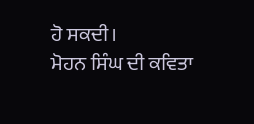ਹੋ ਸਕਦੀ।
ਮੋਹਨ ਸਿੰਘ ਦੀ ਕਵਿਤਾ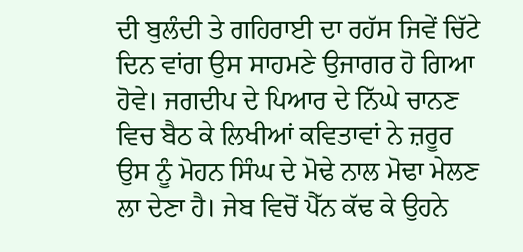ਦੀ ਬੁਲੰਦੀ ਤੇ ਗਹਿਰਾਈ ਦਾ ਰਹੱਸ ਜਿਵੇਂ ਚਿੱਟੇ ਦਿਨ ਵਾਂਗ ਉਸ ਸਾਹਮਣੇ ਉਜਾਗਰ ਹੋ ਗਿਆ ਹੋਵੇ। ਜਗਦੀਪ ਦੇ ਪਿਆਰ ਦੇ ਨਿੱਘੇ ਚਾਨਣ ਵਿਚ ਬੈਠ ਕੇ ਲਿਖੀਆਂ ਕਵਿਤਾਵਾਂ ਨੇ ਜ਼ਰੂਰ ਉਸ ਨੂੰ ਮੋਹਨ ਸਿੰਘ ਦੇ ਮੋਢੇ ਨਾਲ ਮੋਢਾ ਮੇਲਣ ਲਾ ਦੇਣਾ ਹੈ। ਜੇਬ ਵਿਚੋਂ ਪੈੱਨ ਕੱਢ ਕੇ ਉਹਨੇ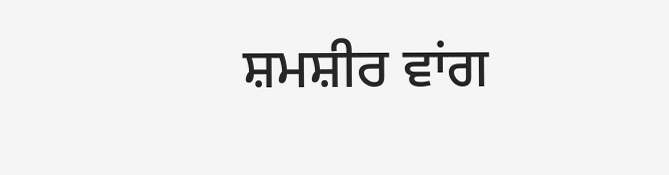ਸ਼ਮਸ਼ੀਰ ਵਾਂਗ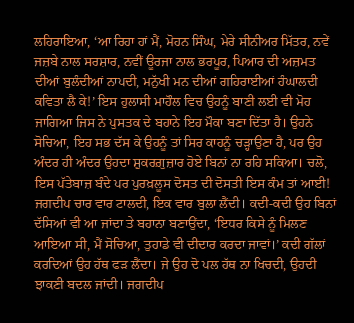ਲਹਿਰਾਇਆ, ‘ਆ ਰਿਹਾ ਹਾਂ ਮੈਂ, ਮੋਹਨ ਸਿੰਘ, ਮੇਰੇ ਸੀਨੀਅਰ ਮਿੱਤਰ, ਨਵੇਂ ਜਜ਼ਬੇ ਨਾਲ ਸਰਸ਼ਾਰ, ਨਵੀਂ ਊਰਜਾ ਨਾਲ ਭਰਪੂਰ, ਪਿਆਰ ਦੀ ਅਜ਼ਮਤ ਦੀਆਂ ਬੁਲੰਦੀਆਂ ਨਾਪਦੀ, ਮਨੁੱਖੀ ਮਨ ਦੀਆਂ ਗਹਿਰਾਈਆਂ ਹੰਘਾਲਦੀ ਕਵਿਤਾ ਲੈ ਕੇ!’ ਇਸ ਹੁਲਾਸੀ ਮਾਹੌਲ ਵਿਚ ਉਹਨੂੰ ਬਾਣੀ ਲਈ ਵੀ ਮੋਹ ਜਾਗਿਆ ਜਿਸ ਨੇ ਪੁਸਤਕ ਦੇ ਬਹਾਨੇ ਇਹ ਮੌਕਾ ਬਣਾ ਦਿੱਤਾ ਹੈ। ਉਹਨੇ ਸੋਚਿਆ, ਇਹ ਸਭ ਦੱਸ ਕੇ ਉਹਨੂੰ ਤਾਂ ਸਿਰ ਕਾਹਨੂੰ ਚੜ੍ਹਾਉਣਾ ਹੈ, ਪਰ ਉਹ ਅੰਦਰ ਹੀ ਅੰਦਰ ਉਹਦਾ ਸ਼ੁਕਰਗ਼ੁਜ਼ਾਰ ਹੋਏ ਬਿਨਾਂ ਨਾ ਰਹਿ ਸਕਿਆ। ਚਲੋ, ਇਸ ਪੱਤੇਬਾਜ਼ ਬੰਦੇ ਪਰ ਪੁਰਖ਼ਲੂਸ ਦੋਸਤ ਦੀ ਦੋਸਤੀ ਇਸ ਕੰਮ ਤਾਂ ਆਈ!
ਜਗਦੀਪ ਚਾਰ ਵਾਰ ਟਾਲਦੀ, ਇਕ ਵਾਰ ਬੁਲਾ ਲੈਂਦੀ। ਕਦੀ-ਕਦੀ ਉਹ ਬਿਨਾਂ ਦੱਸਿਆਂ ਵੀ ਆ ਜਾਂਦਾ ਤੇ ਬਹਾਨਾ ਬਣਾਉਂਦਾ, ‘ਇਧਰ ਕਿਸੇ ਨੂੰ ਮਿਲਣ ਆਇਆ ਸੀ, ਮੈਂ ਸੋਚਿਆ, ਤੁਹਾਡੇ ਵੀ ਦੀਦਾਰ ਕਰਦਾ ਜਾਵਾਂ।’ ਕਦੀ ਗੱਲਾਂ ਕਰਦਿਆਂ ਉਹ ਹੱਥ ਫੜ ਲੈਂਦਾ। ਜੇ ਉਹ ਦੋ ਪਲ ਹੱਥ ਨਾ ਖਿਚਦੀ, ਉਹਦੀ ਝਾਕਣੀ ਬਦਲ ਜਾਂਦੀ। ਜਗਦੀਪ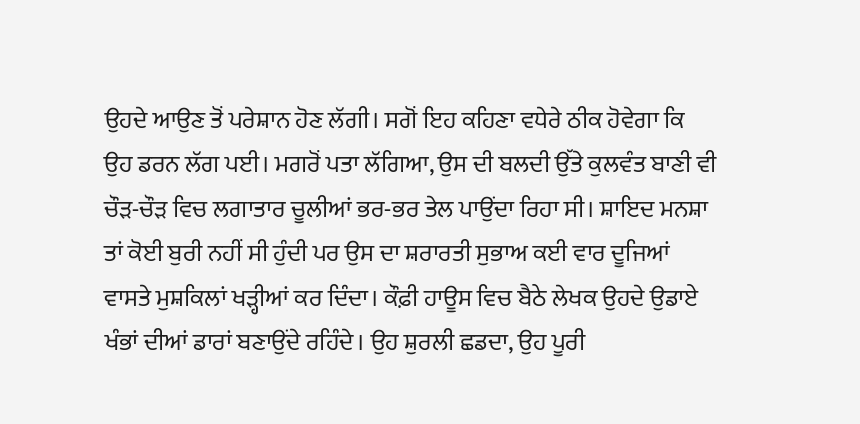ਉਹਦੇ ਆਉਣ ਤੋਂ ਪਰੇਸ਼ਾਨ ਹੋਣ ਲੱਗੀ। ਸਗੋਂ ਇਹ ਕਹਿਣਾ ਵਧੇਰੇ ਠੀਕ ਹੋਵੇਗਾ ਕਿ ਉਹ ਡਰਨ ਲੱਗ ਪਈ। ਮਗਰੋਂ ਪਤਾ ਲੱਗਿਆ, ਉਸ ਦੀ ਬਲਦੀ ਉੱਤੇ ਕੁਲਵੰਤ ਬਾਣੀ ਵੀ ਚੌੜ-ਚੌੜ ਵਿਚ ਲਗਾਤਾਰ ਚੂਲੀਆਂ ਭਰ-ਭਰ ਤੇਲ ਪਾਉਂਦਾ ਰਿਹਾ ਸੀ। ਸ਼ਾਇਦ ਮਨਸ਼ਾ ਤਾਂ ਕੋਈ ਬੁਰੀ ਨਹੀਂ ਸੀ ਹੁੰਦੀ ਪਰ ਉਸ ਦਾ ਸ਼ਰਾਰਤੀ ਸੁਭਾਅ ਕਈ ਵਾਰ ਦੂਜਿਆਂ ਵਾਸਤੇ ਮੁਸ਼ਕਿਲਾਂ ਖੜ੍ਹੀਆਂ ਕਰ ਦਿੰਦਾ। ਕੌਫ਼ੀ ਹਾਊਸ ਵਿਚ ਬੈਠੇ ਲੇਖਕ ਉਹਦੇ ਉਡਾਏ ਖੰਭਾਂ ਦੀਆਂ ਡਾਰਾਂ ਬਣਾਉਂਦੇ ਰਹਿੰਦੇ। ਉਹ ਸ਼ੁਰਲੀ ਛਡਦਾ, ਉਹ ਪੂਰੀ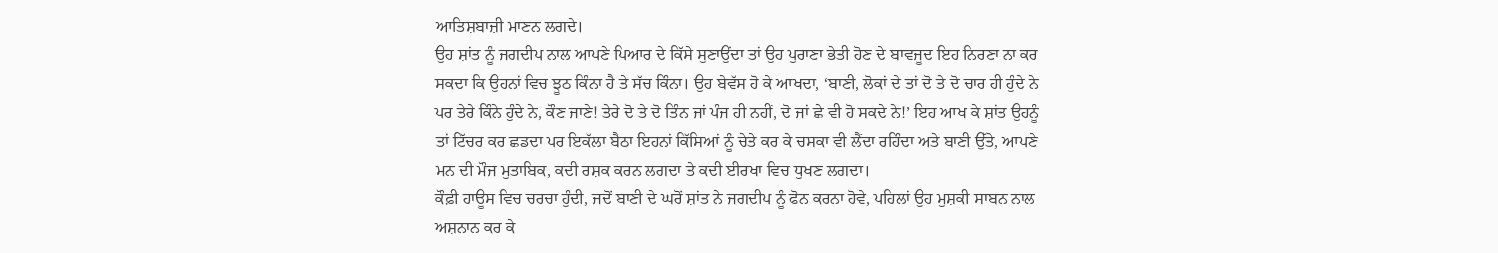ਆਤਿਸ਼ਬਾਜ਼ੀ ਮਾਣਨ ਲਗਦੇ।
ਉਹ ਸ਼ਾਂਤ ਨੂੰ ਜਗਦੀਪ ਨਾਲ ਆਪਣੇ ਪਿਆਰ ਦੇ ਕਿੱਸੇ ਸੁਣਾਉਂਦਾ ਤਾਂ ਉਹ ਪੁਰਾਣਾ ਭੇਤੀ ਹੋਣ ਦੇ ਬਾਵਜੂਦ ਇਹ ਨਿਰਣਾ ਨਾ ਕਰ ਸਕਦਾ ਕਿ ਉਹਨਾਂ ਵਿਚ ਝੂਠ ਕਿੰਨਾ ਹੈ ਤੇ ਸੱਚ ਕਿੰਨਾ। ਉਹ ਬੇਵੱਸ ਹੋ ਕੇ ਆਖਦਾ, ‘ਬਾਣੀ, ਲੋਕਾਂ ਦੇ ਤਾਂ ਦੋ ਤੇ ਦੋ ਚਾਰ ਹੀ ਹੁੰਦੇ ਨੇ ਪਰ ਤੇਰੇ ਕਿੰਨੇ ਹੁੰਦੇ ਨੇ, ਕੌਣ ਜਾਣੇ! ਤੇਰੇ ਦੋ ਤੇ ਦੋ ਤਿੰਨ ਜਾਂ ਪੰਜ ਹੀ ਨਹੀਂ, ਦੋ ਜਾਂ ਛੇ ਵੀ ਹੋ ਸਕਦੇ ਨੇ!’ ਇਹ ਆਖ ਕੇ ਸ਼ਾਂਤ ਉਹਨੂੰ ਤਾਂ ਟਿੱਚਰ ਕਰ ਛਡਦਾ ਪਰ ਇਕੱਲਾ ਬੈਠਾ ਇਹਨਾਂ ਕਿੱਸਿਆਂ ਨੂੰ ਚੇਤੇ ਕਰ ਕੇ ਚਸਕਾ ਵੀ ਲੈਂਦਾ ਰਹਿੰਦਾ ਅਤੇ ਬਾਣੀ ਉੱਤੇ, ਆਪਣੇ ਮਨ ਦੀ ਮੌਜ ਮੁਤਾਬਿਕ, ਕਦੀ ਰਸ਼ਕ ਕਰਨ ਲਗਦਾ ਤੇ ਕਦੀ ਈਰਖਾ ਵਿਚ ਧੁਖਣ ਲਗਦਾ।
ਕੌਫ਼ੀ ਹਾਊਸ ਵਿਚ ਚਰਚਾ ਹੁੰਦੀ, ਜਦੋਂ ਬਾਣੀ ਦੇ ਘਰੋਂ ਸ਼ਾਂਤ ਨੇ ਜਗਦੀਪ ਨੂੰ ਫੋਨ ਕਰਨਾ ਹੋਵੇ, ਪਹਿਲਾਂ ਉਹ ਮੁਸ਼ਕੀ ਸਾਬਨ ਨਾਲ ਅਸ਼ਨਾਨ ਕਰ ਕੇ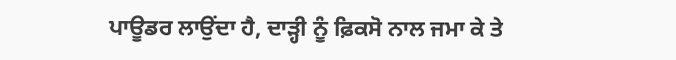ਪਾਊਡਰ ਲਾਉਂਦਾ ਹੈ, ਦਾੜ੍ਹੀ ਨੂੰ ਫ਼ਿਕਸੋ ਨਾਲ ਜਮਾ ਕੇ ਤੇ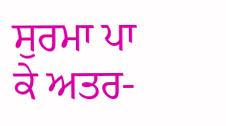ਸੁਰਮਾ ਪਾ ਕੇ ਅਤਰ-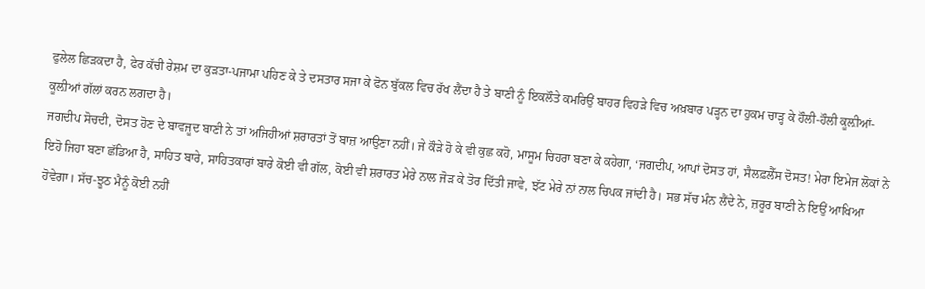ਫੁਲੇਲ ਛਿੜਕਦਾ ਹੈ, ਫੇਰ ਕੱਚੀ ਰੇਸ਼ਮ ਦਾ ਕੁੜਤਾ-ਪਜਾਮਾ ਪਹਿਣ ਕੇ ਤੇ ਦਸਤਾਰ ਸਜਾ ਕੇ ਫੋਨ ਬੁੱਕਲ ਵਿਚ ਰੱਖ ਲੈਂਦਾ ਹੈ ਤੇ ਬਾਣੀ ਨੂੰ ਇਕਲੌਤੇ ਕਮਰਿਉਂ ਬਾਹਰ ਵਿਹੜੇ ਵਿਚ ਅਖ਼ਬਾਰ ਪੜ੍ਹਨ ਦਾ ਹੁਕਮ ਚਾੜ੍ਹ ਕੇ ਹੌਲੀ-ਹੌਲੀ ਕੂਲ਼ੀਆਂ-ਕੂਲ਼ੀਆਂ ਗੱਲਾਂ ਕਰਨ ਲਗਦਾ ਹੈ।
ਜਗਦੀਪ ਸੋਚਦੀ, ਦੋਸਤ ਹੋਣ ਦੇ ਬਾਵਜੂਦ ਬਾਣੀ ਨੇ ਤਾਂ ਅਜਿਹੀਆਂ ਸ਼ਰਾਰਤਾਂ ਤੋਂ ਬਾਜ਼ ਆਉਣਾ ਨਹੀਂ। ਜੇ ਕੌੜੇ ਹੋ ਕੇ ਵੀ ਕੁਛ ਕਹੋ, ਮਾਸੂਮ ਚਿਹਰਾ ਬਣਾ ਕੇ ਕਹੇਗਾ, ‘ਜਗਦੀਪ, ਆਪਾਂ ਦੋਸਤ ਹਾਂ, ਸੈਲਫ਼ਲੈੱਸ ਦੋਸਤ! ਮੇਰਾ ਇਮੇਜ ਲੋਕਾਂ ਨੇ ਇਹੋ ਜਿਹਾ ਬਣਾ ਛੱਡਿਆ ਹੈ, ਸਾਹਿਤ ਬਾਰੇ, ਸਾਹਿਤਕਾਰਾਂ ਬਾਰੇ ਕੋਈ ਵੀ ਗੱਲ, ਕੋਈ ਵੀ ਸ਼ਰਾਰਤ ਮੇਰੇ ਨਾਲ ਜੋੜ ਕੇ ਤੋਰ ਦਿੱਤੀ ਜਾਵੇ, ਝੱਟ ਮੇਰੇ ਨਾਂ ਨਾਲ ਚਿਪਕ ਜਾਂਦੀ ਹੈ। ਸਭ ਸੱਚ ਮੰਨ ਲੈਂਦੇ ਨੇ, ਜ਼ਰੂਰ ਬਾਣੀ ਨੇ ਇਉਂ ਆਖਿਆ ਹੋਵੇਗਾ। ਸੱਚ-ਝੂਠ ਮੈਨੂੰ ਕੋਈ ਨਹੀਂ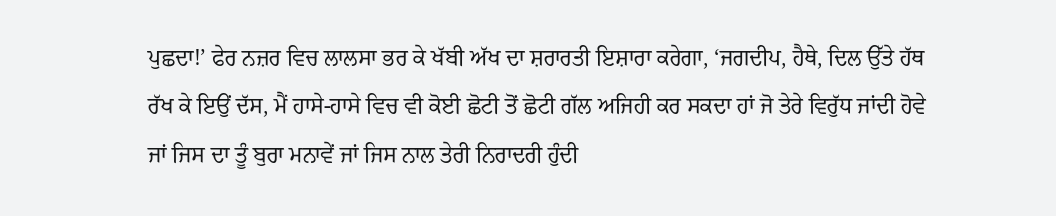ਪੁਛਦਾ!’ ਫੇਰ ਨਜ਼ਰ ਵਿਚ ਲਾਲਸਾ ਭਰ ਕੇ ਖੱਬੀ ਅੱਖ ਦਾ ਸ਼ਰਾਰਤੀ ਇਸ਼ਾਰਾ ਕਰੇਗਾ, ‘ਜਗਦੀਪ, ਹੈਥੇ, ਦਿਲ ਉੱਤੇ ਹੱਥ ਰੱਖ ਕੇ ਇਉਂ ਦੱਸ, ਮੈਂ ਹਾਸੇ-ਹਾਸੇ ਵਿਚ ਵੀ ਕੋਈ ਛੋਟੀ ਤੋਂ ਛੋਟੀ ਗੱਲ ਅਜਿਹੀ ਕਰ ਸਕਦਾ ਹਾਂ ਜੋ ਤੇਰੇ ਵਿਰੁੱਧ ਜਾਂਦੀ ਹੋਵੇ ਜਾਂ ਜਿਸ ਦਾ ਤੂੰ ਬੁਰਾ ਮਨਾਵੇਂ ਜਾਂ ਜਿਸ ਨਾਲ ਤੇਰੀ ਨਿਰਾਦਰੀ ਹੁੰਦੀ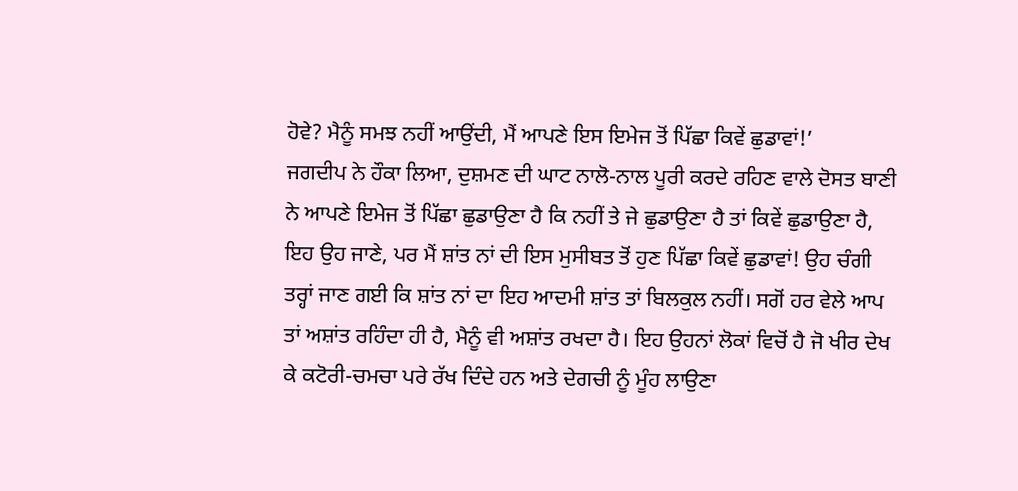ਹੋਵੇ? ਮੈਨੂੰ ਸਮਝ ਨਹੀਂ ਆਉਂਦੀ, ਮੈਂ ਆਪਣੇ ਇਸ ਇਮੇਜ ਤੋਂ ਪਿੱਛਾ ਕਿਵੇਂ ਛੁਡਾਵਾਂ!’
ਜਗਦੀਪ ਨੇ ਹੌਕਾ ਲਿਆ, ਦੁਸ਼ਮਣ ਦੀ ਘਾਟ ਨਾਲੋ-ਨਾਲ ਪੂਰੀ ਕਰਦੇ ਰਹਿਣ ਵਾਲੇ ਦੋਸਤ ਬਾਣੀ ਨੇ ਆਪਣੇ ਇਮੇਜ ਤੋਂ ਪਿੱਛਾ ਛੁਡਾਉਣਾ ਹੈ ਕਿ ਨਹੀਂ ਤੇ ਜੇ ਛੁਡਾਉਣਾ ਹੈ ਤਾਂ ਕਿਵੇਂ ਛੁਡਾਉਣਾ ਹੈ, ਇਹ ਉਹ ਜਾਣੇ, ਪਰ ਮੈਂ ਸ਼ਾਂਤ ਨਾਂ ਦੀ ਇਸ ਮੁਸੀਬਤ ਤੋਂ ਹੁਣ ਪਿੱਛਾ ਕਿਵੇਂ ਛੁਡਾਵਾਂ! ਉਹ ਚੰਗੀ ਤਰ੍ਹਾਂ ਜਾਣ ਗਈ ਕਿ ਸ਼ਾਂਤ ਨਾਂ ਦਾ ਇਹ ਆਦਮੀ ਸ਼ਾਂਤ ਤਾਂ ਬਿਲਕੁਲ ਨਹੀਂ। ਸਗੋਂ ਹਰ ਵੇਲੇ ਆਪ ਤਾਂ ਅਸ਼ਾਂਤ ਰਹਿੰਦਾ ਹੀ ਹੈ, ਮੈਨੂੰ ਵੀ ਅਸ਼ਾਂਤ ਰਖਦਾ ਹੈ। ਇਹ ਉਹਨਾਂ ਲੋਕਾਂ ਵਿਚੋਂ ਹੈ ਜੋ ਖੀਰ ਦੇਖ ਕੇ ਕਟੋਰੀ-ਚਮਚਾ ਪਰੇ ਰੱਖ ਦਿੰਦੇ ਹਨ ਅਤੇ ਦੇਗਚੀ ਨੂੰ ਮੂੰਹ ਲਾਉਣਾ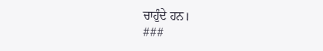ਚਾਹੁੰਦੇ ਹਨ।
###